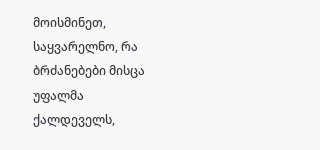მოისმინეთ, საყვარელნო, რა ბრძანებები მისცა უფალმა ქალდეველს,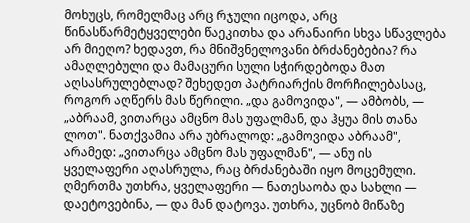მოხუცს, რომელმაც არც რჯული იცოდა, არც წინასწარმეტყველები წაეკითხა და არანაირი სხვა სწავლება არ მიეღო? ხედავთ, რა მნიშვნელოვანი ბრძანებებია? რა ამაღლებული და მამაცური სული სჭირდებოდა მათ აღსასრულებლად? შეხედეთ პატრიარქის მორჩილებასაც, როგორ აღწერს მას წერილი. „და გამოვიდა", — ამბობს, — „აბრაამ, ვითარცა ამცნო მას უფალმან, და ჰყუა მის თანა ლოთ". ნათქვამია არა უბრალოდ: „გამოვიდა აბრაამ", არამედ: „ვითარცა ამცნო მას უფალმან", — ანუ ის ყველაფერი აღასრულა, რაც ბრძანებაში იყო მოცემული. ღმერთმა უთხრა, ყველაფერი — ნათესაობა და სახლი — დაეტოვებინა, — და მან დატოვა. უთხრა, უცნობ მიწაზე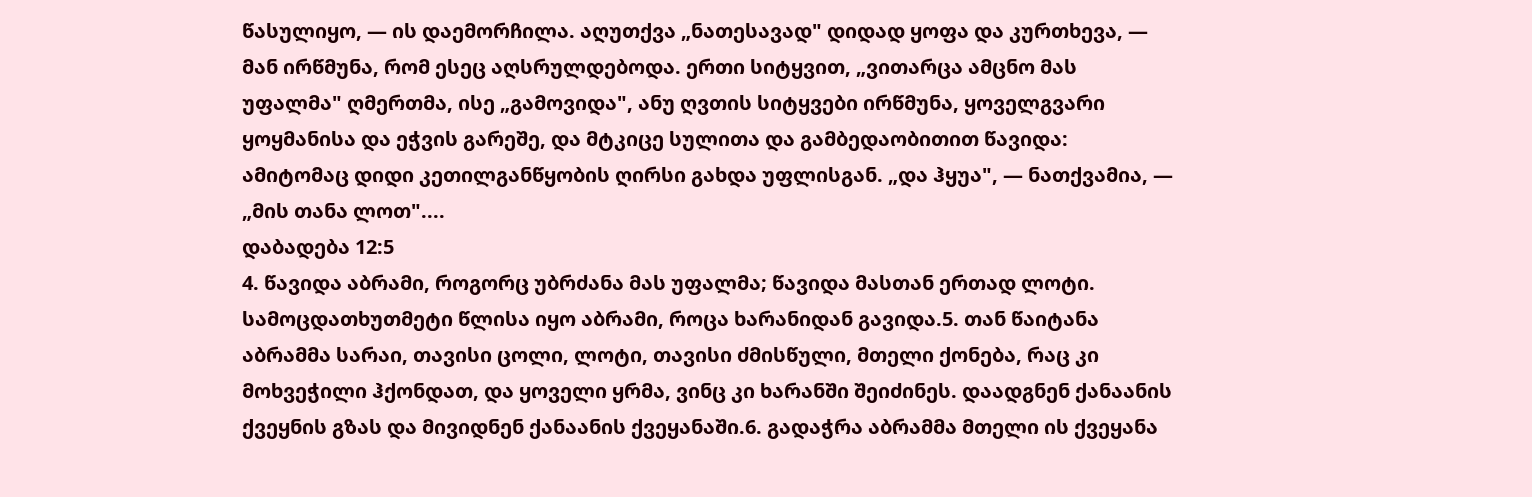წასულიყო, — ის დაემორჩილა. აღუთქვა „ნათესავად" დიდად ყოფა და კურთხევა, — მან ირწმუნა, რომ ესეც აღსრულდებოდა. ერთი სიტყვით, „ვითარცა ამცნო მას უფალმა" ღმერთმა, ისე „გამოვიდა", ანუ ღვთის სიტყვები ირწმუნა, ყოველგვარი ყოყმანისა და ეჭვის გარეშე, და მტკიცე სულითა და გამბედაობითით წავიდა: ამიტომაც დიდი კეთილგანწყობის ღირსი გახდა უფლისგან. „და ჰყუა", — ნათქვამია, — „მის თანა ლოთ"....
დაბადება 12:5
4. წავიდა აბრამი, როგორც უბრძანა მას უფალმა; წავიდა მასთან ერთად ლოტი. სამოცდათხუთმეტი წლისა იყო აბრამი, როცა ხარანიდან გავიდა.5. თან წაიტანა აბრამმა სარაი, თავისი ცოლი, ლოტი, თავისი ძმისწული, მთელი ქონება, რაც კი მოხვეჭილი ჰქონდათ, და ყოველი ყრმა, ვინც კი ხარანში შეიძინეს. დაადგნენ ქანაანის ქვეყნის გზას და მივიდნენ ქანაანის ქვეყანაში.6. გადაჭრა აბრამმა მთელი ის ქვეყანა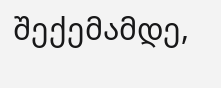შექემამდე,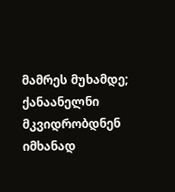მამრეს მუხამდე; ქანაანელნი მკვიდრობდნენ იმხანად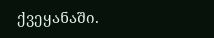ქვეყანაში.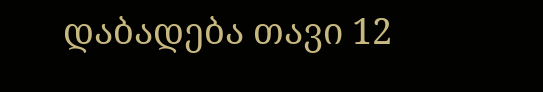დაბადება თავი 12